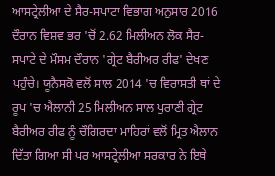ਆਸਟ੍ਰੇਲੀਆ ਦੇ ਸੈਰ-ਸਪਾਟਾ ਵਿਭਾਗ ਅਨੁਸਾਰ 2016 ਦੌਰਾਨ ਵਿਸ਼ਵ ਭਰ 'ਚੋਂ 2.62 ਮਿਲੀਅਨ ਲੋਕ ਸੈਰ-ਸਪਾਟੇ ਦੇ ਮੌਸਮ ਦੌਰਾਨ 'ਗ੍ਰੇਟ ਬੈਰੀਅਰ ਰੀਫ' ਦੇਖਣ ਪਹੁੰਚੇ। ਯੂਨੈਸਕੋ ਵਲੋਂ ਸਾਲ 2014 'ਚ ਵਿਰਾਸਤੀ ਥਾਂ ਦੇ ਰੂਪ 'ਚ ਐਲਾਨੀ 25 ਮਿਲੀਅਨ ਸਾਲ ਪੁਰਾਣੀ ਗ੍ਰੇਟ ਬੈਰੀਅਰ ਰੀਫ ਨੂੰ ਚੌਗਿਰਦਾ ਮਾਹਿਰਾਂ ਵਲੋਂ ਮ੍ਰਿਤ ਐਲਾਨ ਦਿੱਤਾ ਗਿਆ ਸੀ ਪਰ ਆਸਟ੍ਰੇਲੀਆ ਸਰਕਾਰ ਨੇ ਇਥੇ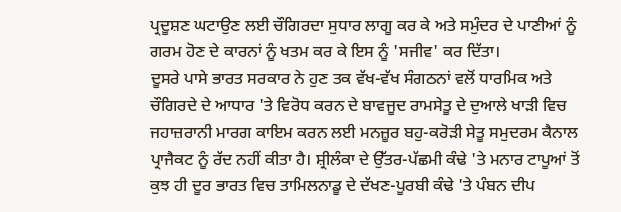ਪ੍ਰਦੂਸ਼ਣ ਘਟਾਉਣ ਲਈ ਚੌਗਿਰਦਾ ਸੁਧਾਰ ਲਾਗੂ ਕਰ ਕੇ ਅਤੇ ਸਮੁੰਦਰ ਦੇ ਪਾਣੀਆਂ ਨੂੰ ਗਰਮ ਹੋਣ ਦੇ ਕਾਰਨਾਂ ਨੂੰ ਖਤਮ ਕਰ ਕੇ ਇਸ ਨੂੰ 'ਸਜੀਵ' ਕਰ ਦਿੱਤਾ।
ਦੂਸਰੇ ਪਾਸੇ ਭਾਰਤ ਸਰਕਾਰ ਨੇ ਹੁਣ ਤਕ ਵੱਖ-ਵੱਖ ਸੰਗਠਨਾਂ ਵਲੋਂ ਧਾਰਮਿਕ ਅਤੇ ਚੌਗਿਰਦੇ ਦੇ ਆਧਾਰ 'ਤੇ ਵਿਰੋਧ ਕਰਨ ਦੇ ਬਾਵਜੂਦ ਰਾਮਸੇਤੂ ਦੇ ਦੁਆਲੇ ਖਾੜੀ ਵਿਚ ਜਹਾਜ਼ਰਾਨੀ ਮਾਰਗ ਕਾਇਮ ਕਰਨ ਲਈ ਮਨਜ਼ੂਰ ਬਹੁ-ਕਰੋੜੀ ਸੇਤੂ ਸਮੁਦਰਮ ਕੈਨਾਲ ਪ੍ਰਾਜੈਕਟ ਨੂੰ ਰੱਦ ਨਹੀਂ ਕੀਤਾ ਹੈ। ਸ਼੍ਰੀਲੰਕਾ ਦੇ ਉੱਤਰ-ਪੱਛਮੀ ਕੰਢੇ 'ਤੇ ਮਨਾਰ ਟਾਪੂਆਂ ਤੋਂ ਕੁਝ ਹੀ ਦੂਰ ਭਾਰਤ ਵਿਚ ਤਾਮਿਲਨਾਡੂ ਦੇ ਦੱਖਣ-ਪੂਰਬੀ ਕੰਢੇ 'ਤੇ ਪੰਬਨ ਦੀਪ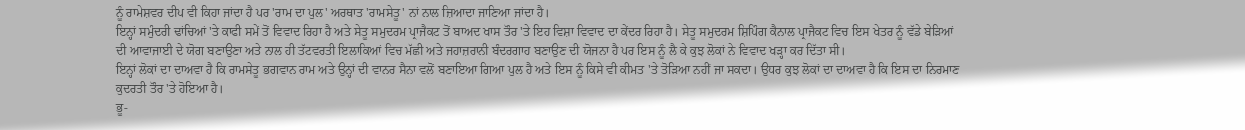ਨੂੰ ਰਾਮੇਸ਼ਵਰ ਦੀਪ ਵੀ ਕਿਹਾ ਜਾਂਦਾ ਹੈ ਪਰ 'ਰਾਮ ਦਾ ਪੁਲ' ਅਰਥਾਤ 'ਰਾਮਸੇਤੂ' ਨਾਂ ਨਾਲ ਜ਼ਿਆਦਾ ਜਾਣਿਆ ਜਾਂਦਾ ਹੈ।
ਇਨ੍ਹਾਂ ਸਮੁੰਦਰੀ ਢਾਂਚਿਆਂ 'ਤੇ ਕਾਫੀ ਸਮੇਂ ਤੋਂ ਵਿਵਾਦ ਰਿਹਾ ਹੈ ਅਤੇ ਸੇਤੂ ਸਮੁਦਰਮ ਪ੍ਰਾਜੈਕਟ ਤੋਂ ਬਾਅਦ ਖਾਸ ਤੌਰ 'ਤੇ ਇਹ ਵਿਸ਼ਾ ਵਿਵਾਦ ਦਾ ਕੇਂਦਰ ਰਿਹਾ ਹੈ। ਸੇਤੂ ਸਮੁਦਰਮ ਸ਼ਿਪਿੰਗ ਕੈਨਾਲ ਪ੍ਰਾਜੈਕਟ ਵਿਚ ਇਸ ਖੇਤਰ ਨੂੰ ਵੱਡੇ ਬੇੜਿਆਂ ਦੀ ਆਵਾਜਾਈ ਦੇ ਯੋਗ ਬਣਾਉਣਾ ਅਤੇ ਨਾਲ ਹੀ ਤੱਟਵਰਤੀ ਇਲਾਕਿਆਂ ਵਿਚ ਮੱਛੀ ਅਤੇ ਜਹਾਜ਼ਰਾਨੀ ਬੰਦਰਗਾਹ ਬਣਾਉਣ ਦੀ ਯੋਜਨਾ ਹੈ ਪਰ ਇਸ ਨੂੰ ਲੈ ਕੇ ਕੁਝ ਲੋਕਾਂ ਨੇ ਵਿਵਾਦ ਖੜ੍ਹਾ ਕਰ ਦਿੱਤਾ ਸੀ।
ਇਨ੍ਹਾਂ ਲੋਕਾਂ ਦਾ ਦਾਅਵਾ ਹੈ ਕਿ ਰਾਮਸੇਤੂ ਭਗਵਾਨ ਰਾਮ ਅਤੇ ਉਨ੍ਹਾਂ ਦੀ ਵਾਨਰ ਸੈਨਾ ਵਲੋਂ ਬਣਾਇਆ ਗਿਆ ਪੁਲ ਹੈ ਅਤੇ ਇਸ ਨੂੰ ਕਿਸੇ ਵੀ ਕੀਮਤ 'ਤੇ ਤੋੜਿਆ ਨਹੀਂ ਜਾ ਸਕਦਾ। ਉਧਰ ਕੁਝ ਲੋਕਾਂ ਦਾ ਦਾਅਵਾ ਹੈ ਕਿ ਇਸ ਦਾ ਨਿਰਮਾਣ ਕੁਦਰਤੀ ਤੌਰ 'ਤੇ ਹੋਇਆ ਹੈ।
ਭੂ-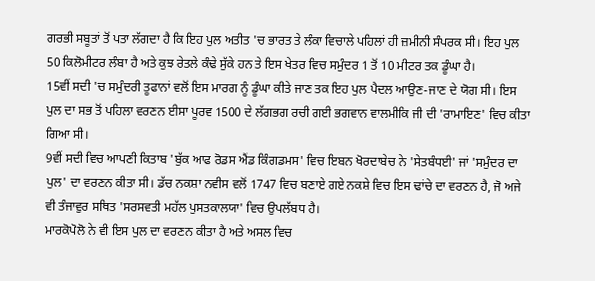ਗਰਭੀ ਸਬੂਤਾਂ ਤੋਂ ਪਤਾ ਲੱਗਦਾ ਹੈ ਕਿ ਇਹ ਪੁਲ ਅਤੀਤ 'ਚ ਭਾਰਤ ਤੇ ਲੰਕਾ ਵਿਚਾਲੇ ਪਹਿਲਾਂ ਹੀ ਜ਼ਮੀਨੀ ਸੰਪਰਕ ਸੀ। ਇਹ ਪੁਲ 50 ਕਿਲੋਮੀਟਰ ਲੰਬਾ ਹੈ ਅਤੇ ਕੁਝ ਰੇਤਲੇ ਕੰਢੇ ਸੁੱਕੇ ਹਨ ਤੇ ਇਸ ਖੇਤਰ ਵਿਚ ਸਮੁੰਦਰ 1 ਤੋਂ 10 ਮੀਟਰ ਤਕ ਡੂੰਘਾ ਹੈ।
15ਵੀਂ ਸਦੀ 'ਚ ਸਮੁੰਦਰੀ ਤੂਫਾਨਾਂ ਵਲੋਂ ਇਸ ਮਾਰਗ ਨੂੰ ਡੂੰਘਾ ਕੀਤੇ ਜਾਣ ਤਕ ਇਹ ਪੁਲ ਪੈਦਲ ਆਉਣ-ਜਾਣ ਦੇ ਯੋਗ ਸੀ। ਇਸ ਪੁਲ ਦਾ ਸਭ ਤੋਂ ਪਹਿਲਾ ਵਰਣਨ ਈਸਾ ਪੂਰਵ 1500 ਦੇ ਲੱਗਭਗ ਰਚੀ ਗਈ ਭਗਵਾਨ ਵਾਲਮੀਕਿ ਜੀ ਦੀ 'ਰਾਮਾਇਣ' ਵਿਚ ਕੀਤਾ ਗਿਆ ਸੀ।
9ਵੀਂ ਸਦੀ ਵਿਚ ਆਪਣੀ ਕਿਤਾਬ 'ਬੁੱਕ ਆਫ ਰੋਡਸ ਐਂਡ ਕਿੰਗਡਮਸ' ਵਿਚ ਇਬਨ ਖੋਰਦਾਬੇਚ ਨੇ 'ਸੇਤਬੰਧਈ' ਜਾਂ 'ਸਮੁੰਦਰ ਦਾ ਪੁਲ' ਦਾ ਵਰਣਨ ਕੀਤਾ ਸੀ। ਡੱਚ ਨਕਸ਼ਾ ਨਵੀਸ ਵਲੋਂ 1747 ਵਿਚ ਬਣਾਏ ਗਏ ਨਕਸ਼ੇ ਵਿਚ ਇਸ ਢਾਂਚੇ ਦਾ ਵਰਣਨ ਹੈ, ਜੋ ਅਜੇ ਵੀ ਤੰਜਾਵੁਰ ਸਥਿਤ 'ਸਰਸਵਤੀ ਮਹੱਲ ਪੁਸਤਕਾਲਯਾ' ਵਿਚ ਉਪਲੱਬਧ ਹੈ।
ਮਾਰਕੋਪੋਲੋ ਨੇ ਵੀ ਇਸ ਪੁਲ ਦਾ ਵਰਣਨ ਕੀਤਾ ਹੈ ਅਤੇ ਅਸਲ ਵਿਚ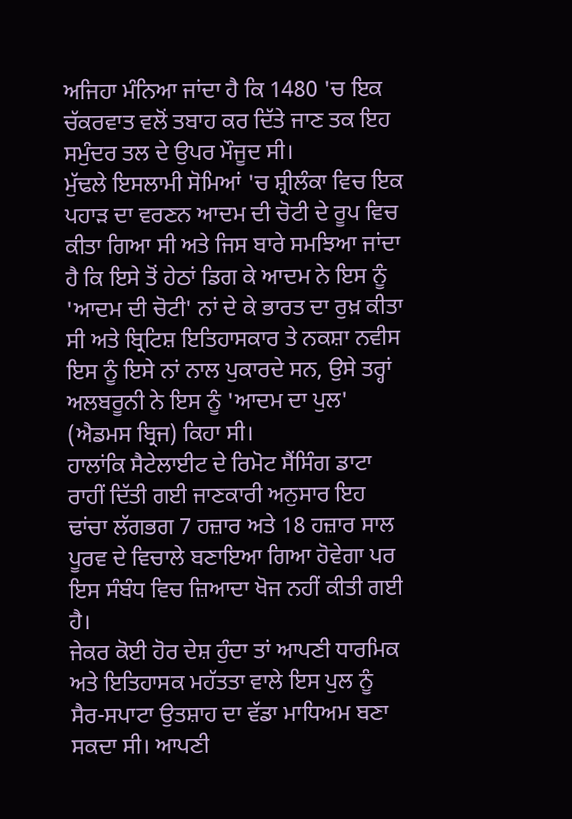ਅਜਿਹਾ ਮੰਨਿਆ ਜਾਂਦਾ ਹੈ ਕਿ 1480 'ਚ ਇਕ ਚੱਕਰਵਾਤ ਵਲੋਂ ਤਬਾਹ ਕਰ ਦਿੱਤੇ ਜਾਣ ਤਕ ਇਹ ਸਮੁੰਦਰ ਤਲ ਦੇ ਉਪਰ ਮੌਜੂਦ ਸੀ।
ਮੁੱਢਲੇ ਇਸਲਾਮੀ ਸੋਮਿਆਂ 'ਚ ਸ਼੍ਰੀਲੰਕਾ ਵਿਚ ਇਕ ਪਹਾੜ ਦਾ ਵਰਣਨ ਆਦਮ ਦੀ ਚੋਟੀ ਦੇ ਰੂਪ ਵਿਚ ਕੀਤਾ ਗਿਆ ਸੀ ਅਤੇ ਜਿਸ ਬਾਰੇ ਸਮਝਿਆ ਜਾਂਦਾ ਹੈ ਕਿ ਇਸੇ ਤੋਂ ਹੇਠਾਂ ਡਿਗ ਕੇ ਆਦਮ ਨੇ ਇਸ ਨੂੰ 'ਆਦਮ ਦੀ ਚੋਟੀ' ਨਾਂ ਦੇ ਕੇ ਭਾਰਤ ਦਾ ਰੁਖ਼ ਕੀਤਾ ਸੀ ਅਤੇ ਬ੍ਰਿਟਿਸ਼ ਇਤਿਹਾਸਕਾਰ ਤੇ ਨਕਸ਼ਾ ਨਵੀਸ ਇਸ ਨੂੰ ਇਸੇ ਨਾਂ ਨਾਲ ਪੁਕਾਰਦੇ ਸਨ, ਉਸੇ ਤਰ੍ਹਾਂ ਅਲਬਰੂਨੀ ਨੇ ਇਸ ਨੂੰ 'ਆਦਮ ਦਾ ਪੁਲ' (ਐਡਮਸ ਬ੍ਰਿਜ) ਕਿਹਾ ਸੀ।
ਹਾਲਾਂਕਿ ਸੈਟੇਲਾਈਟ ਦੇ ਰਿਮੋਟ ਸੈਂਸਿੰਗ ਡਾਟਾ ਰਾਹੀਂ ਦਿੱਤੀ ਗਈ ਜਾਣਕਾਰੀ ਅਨੁਸਾਰ ਇਹ ਢਾਂਚਾ ਲੱਗਭਗ 7 ਹਜ਼ਾਰ ਅਤੇ 18 ਹਜ਼ਾਰ ਸਾਲ ਪੂਰਵ ਦੇ ਵਿਚਾਲੇ ਬਣਾਇਆ ਗਿਆ ਹੋਵੇਗਾ ਪਰ ਇਸ ਸੰਬੰਧ ਵਿਚ ਜ਼ਿਆਦਾ ਖੋਜ ਨਹੀਂ ਕੀਤੀ ਗਈ ਹੈ।
ਜੇਕਰ ਕੋਈ ਹੋਰ ਦੇਸ਼ ਹੁੰਦਾ ਤਾਂ ਆਪਣੀ ਧਾਰਮਿਕ ਅਤੇ ਇਤਿਹਾਸਕ ਮਹੱਤਤਾ ਵਾਲੇ ਇਸ ਪੁਲ ਨੂੰ ਸੈਰ-ਸਪਾਟਾ ਉਤਸ਼ਾਹ ਦਾ ਵੱਡਾ ਮਾਧਿਅਮ ਬਣਾ ਸਕਦਾ ਸੀ। ਆਪਣੀ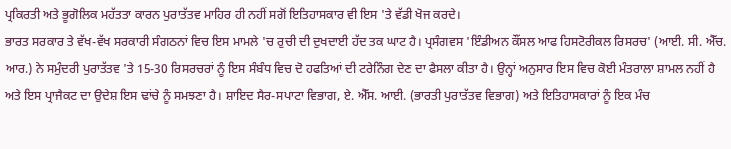ਪ੍ਰਕਿਰਤੀ ਅਤੇ ਭੂਗੋਲਿਕ ਮਹੱਤਤਾ ਕਾਰਨ ਪੁਰਾਤੱਤਵ ਮਾਹਿਰ ਹੀ ਨਹੀਂ ਸਗੋਂ ਇਤਿਹਾਸਕਾਰ ਵੀ ਇਸ 'ਤੇ ਵੱਡੀ ਖੋਜ ਕਰਦੇ।
ਭਾਰਤ ਸਰਕਾਰ ਤੇ ਵੱਖ-ਵੱਖ ਸਰਕਾਰੀ ਸੰਗਠਨਾਂ ਵਿਚ ਇਸ ਮਾਮਲੇ 'ਚ ਰੁਚੀ ਦੀ ਦੁਖਦਾਈ ਹੱਦ ਤਕ ਘਾਟ ਹੈ। ਪ੍ਰਸੰਗਵਸ 'ਇੰਡੀਅਨ ਕੌਂਸਲ ਆਫ ਹਿਸਟੋਰੀਕਲ ਰਿਸਰਚ' (ਆਈ. ਸੀ. ਐੱਚ. ਆਰ.) ਨੇ ਸਮੁੰਦਰੀ ਪੁਰਾਤੱਤਵ 'ਤੇ 15-30 ਰਿਸਰਚਰਾਂ ਨੂੰ ਇਸ ਸੰਬੰਧ ਵਿਚ ਦੋ ਹਫਤਿਆਂ ਦੀ ਟਰੇਨਿੰਗ ਦੇਣ ਦਾ ਫੈਸਲਾ ਕੀਤਾ ਹੈ। ਉਨ੍ਹਾਂ ਅਨੁਸਾਰ ਇਸ ਵਿਚ ਕੋਈ ਮੰਤਰਾਲਾ ਸ਼ਾਮਲ ਨਹੀਂ ਹੈ ਅਤੇ ਇਸ ਪ੍ਰਾਜੈਕਟ ਦਾ ਉਦੇਸ਼ ਇਸ ਢਾਂਚੇ ਨੂੰ ਸਮਝਣਾ ਹੈ। ਸ਼ਾਇਦ ਸੈਰ-ਸਪਾਟਾ ਵਿਭਾਗ, ਏ. ਐੱਸ. ਆਈ. (ਭਾਰਤੀ ਪੁਰਾਤੱਤਵ ਵਿਭਾਗ) ਅਤੇ ਇਤਿਹਾਸਕਾਰਾਂ ਨੂੰ ਇਕ ਮੰਚ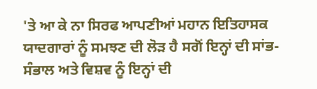'ਤੇ ਆ ਕੇ ਨਾ ਸਿਰਫ ਆਪਣੀਆਂ ਮਹਾਨ ਇਤਿਹਾਸਕ ਯਾਦਗਾਰਾਂ ਨੂੰ ਸਮਝਣ ਦੀ ਲੋੜ ਹੈ ਸਗੋਂ ਇਨ੍ਹਾਂ ਦੀ ਸਾਂਭ-ਸੰਭਾਲ ਅਤੇ ਵਿਸ਼ਵ ਨੂੰ ਇਨ੍ਹਾਂ ਦੀ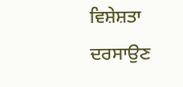ਵਿਸ਼ੇਸ਼ਤਾ ਦਰਸਾਉਣ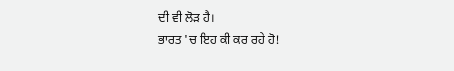ਦੀ ਵੀ ਲੋੜ ਹੈ।
ਭਾਰਤ 'ਚ ਇਹ ਕੀ ਕਰ ਰਹੇ ਹੋ!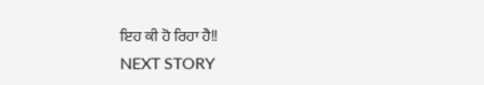ਇਹ ਕੀ ਹੋ ਰਿਹਾ ਹੈ!!
NEXT STORY